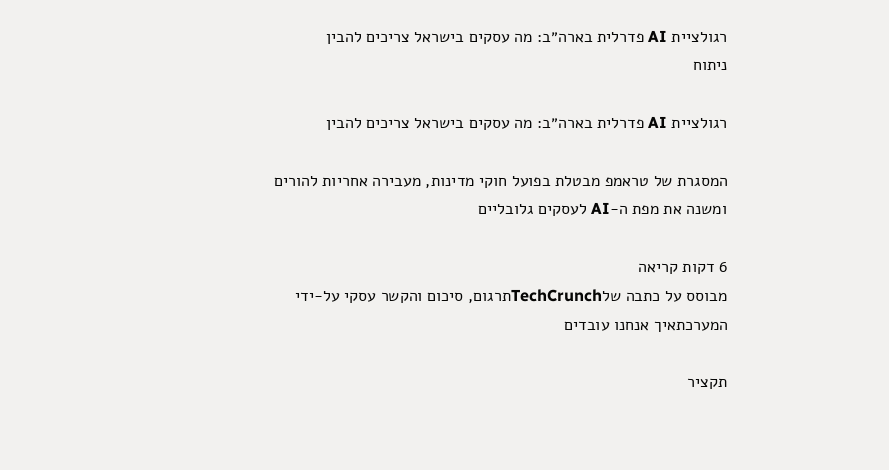רגולציית AI פדרלית בארה״ב: מה עסקים בישראל צריכים להבין
ניתוח

רגולציית AI פדרלית בארה״ב: מה עסקים בישראל צריכים להבין

המסגרת של טראמפ מבטלת בפועל חוקי מדינות, מעבירה אחריות להורים ומשנה את מפת ה-AI לעסקים גלובליים

6 דקות קריאה
מבוסס על כתבה שלTechCrunchתרגום, סיכום והקשר עסקי על-ידי המערכתאיך אנחנו עובדים

תקציר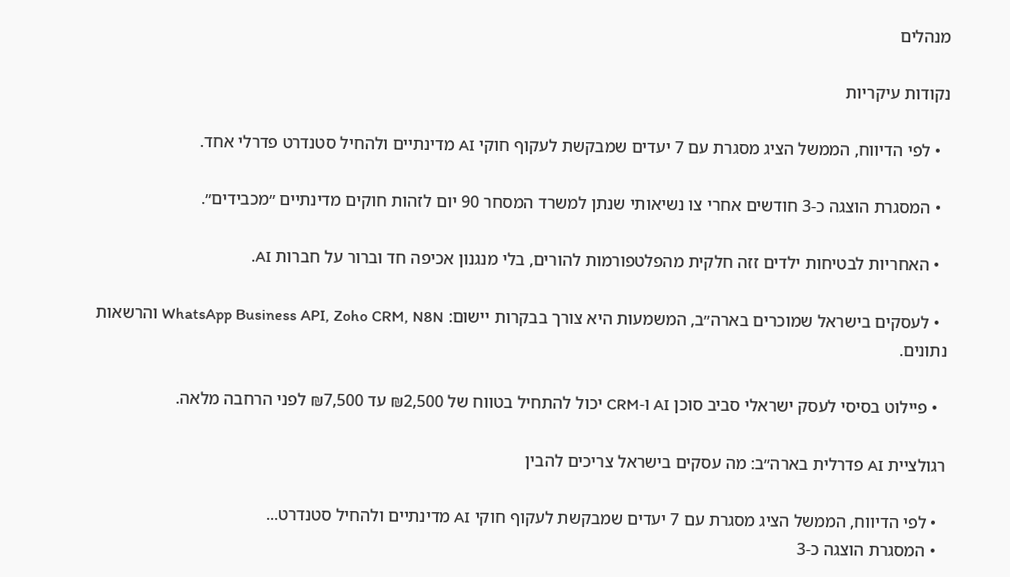מנהלים

נקודות עיקריות

  • לפי הדיווח, הממשל הציג מסגרת עם 7 יעדים שמבקשת לעקוף חוקי AI מדינתיים ולהחיל סטנדרט פדרלי אחד.

  • המסגרת הוצגה כ-3 חודשים אחרי צו נשיאותי שנתן למשרד המסחר 90 יום לזהות חוקים מדינתיים ״מכבידים״.

  • האחריות לבטיחות ילדים זזה חלקית מהפלטפורמות להורים, בלי מנגנון אכיפה חד וברור על חברות AI.

  • לעסקים בישראל שמוכרים בארה״ב, המשמעות היא צורך בבקרות יישום: WhatsApp Business API, Zoho CRM, N8N והרשאות נתונים.

  • פיילוט בסיסי לעסק ישראלי סביב סוכן AI ו-CRM יכול להתחיל בטווח של ₪2,500 עד ₪7,500 לפני הרחבה מלאה.

רגולציית AI פדרלית בארה״ב: מה עסקים בישראל צריכים להבין

  • לפי הדיווח, הממשל הציג מסגרת עם 7 יעדים שמבקשת לעקוף חוקי AI מדינתיים ולהחיל סטנדרט...
  • המסגרת הוצגה כ-3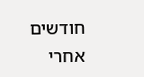חודשים אחרי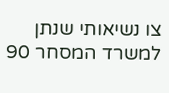צו נשיאותי שנתן למשרד המסחר 90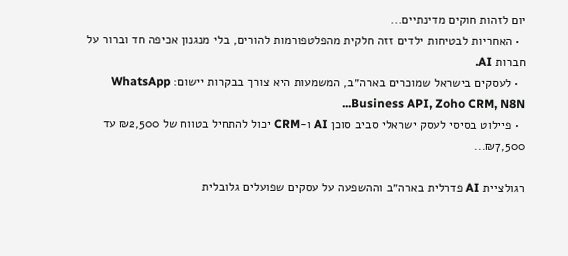יום לזהות חוקים מדינתיים...
  • האחריות לבטיחות ילדים זזה חלקית מהפלטפורמות להורים, בלי מנגנון אכיפה חד וברור על חברות AI.
  • לעסקים בישראל שמוכרים בארה״ב, המשמעות היא צורך בבקרות יישום: WhatsApp Business API, Zoho CRM, N8N...
  • פיילוט בסיסי לעסק ישראלי סביב סוכן AI ו-CRM יכול להתחיל בטווח של ₪2,500 עד ₪7,500...

רגולציית AI פדרלית בארה״ב וההשפעה על עסקים שפועלים גלובלית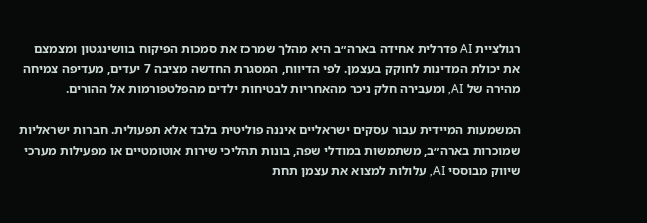רגולציית AI פדרלית אחידה בארה״ב היא מהלך שמרכז את סמכות הפיקוח בוושינגטון ומצמצם את יכולת המדינות לחוקק בעצמן. לפי הדיווח, המסגרת החדשה מציבה 7 יעדים, מעדיפה צמיחה מהירה של AI, ומעבירה חלק ניכר מהאחריות לבטיחות ילדים מהפלטפורמות אל ההורים.

המשמעות המיידית עבור עסקים ישראליים איננה פוליטית בלבד אלא תפעולית. חברות ישראליות שמוכרות בארה״ב, משתמשות במודלי שפה, בונות תהליכי שירות אוטומטיים או מפעילות מערכי שיווק מבוססי AI, עלולות למצוא את עצמן תחת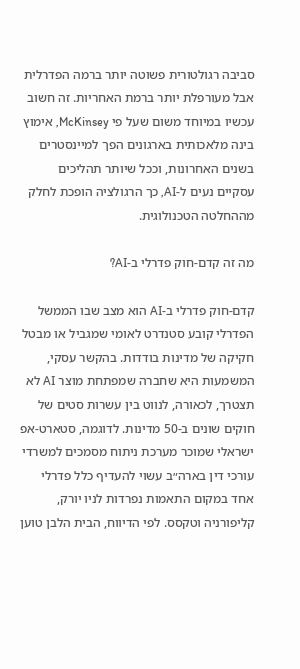סביבה רגולטורית פשוטה יותר ברמה הפדרלית אבל מעורפלת יותר ברמת האחריות. זה חשוב עכשיו במיוחד משום שעל פי McKinsey, אימוץ בינה מלאכותית בארגונים הפך למיינסטרים בשנים האחרונות, וככל שיותר תהליכים עסקיים נעים ל-AI, כך הרגולציה הופכת לחלק מההחלטה הטכנולוגית.

מה זה קדם-חוק פדרלי ב-AI?

קדם-חוק פדרלי ב-AI הוא מצב שבו הממשל הפדרלי קובע סטנדרט לאומי שמגביל או מבטל חקיקה של מדינות בודדות. בהקשר עסקי, המשמעות היא שחברה שמפתחת מוצר AI לא תצטרך, לכאורה, לנווט בין עשרות סטים של חוקים שונים ב-50 מדינות. לדוגמה, סטארט-אפ ישראלי שמוכר מערכת ניתוח מסמכים למשרדי עורכי דין בארה״ב עשוי להעדיף כלל פדרלי אחד במקום התאמות נפרדות לניו יורק, קליפורניה וטקסס. לפי הדיווח, הבית הלבן טוען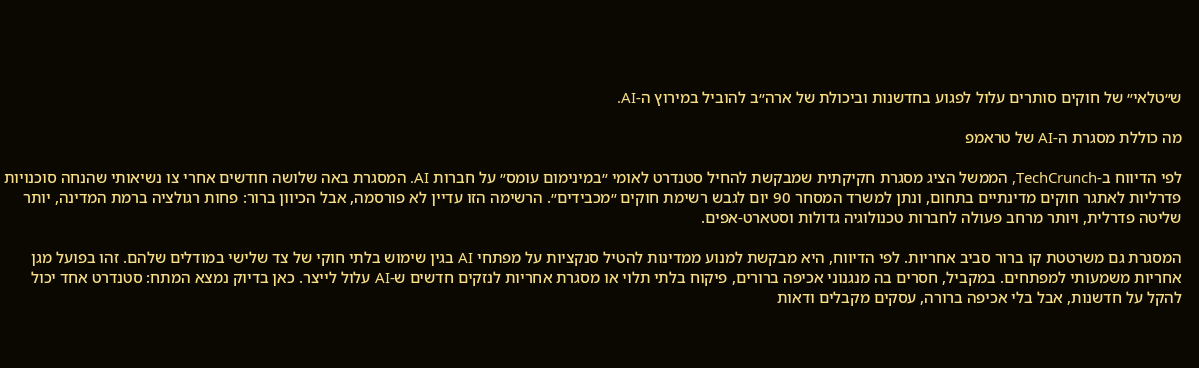ש״טלאי״ של חוקים סותרים עלול לפגוע בחדשנות וביכולת של ארה״ב להוביל במירוץ ה-AI.

מה כוללת מסגרת ה-AI של טראמפ

לפי הדיווח ב-TechCrunch, הממשל הציג מסגרת חקיקתית שמבקשת להחיל סטנדרט לאומי ״במינימום עומס״ על חברות AI. המסגרת באה שלושה חודשים אחרי צו נשיאותי שהנחה סוכנויות פדרליות לאתגר חוקים מדינתיים בתחום, ונתן למשרד המסחר 90 יום לגבש רשימת חוקים ״מכבידים״. הרשימה הזו עדיין לא פורסמה, אבל הכיוון ברור: פחות רגולציה ברמת המדינה, יותר שליטה פדרלית, ויותר מרחב פעולה לחברות טכנולוגיה גדולות וסטארט-אפים.

המסגרת גם משרטטת קו ברור סביב אחריות. לפי הדיווח, היא מבקשת למנוע ממדינות להטיל סנקציות על מפתחי AI בגין שימוש בלתי חוקי של צד שלישי במודלים שלהם. זהו בפועל מגן אחריות משמעותי למפתחים. במקביל, חסרים בה מנגנוני אכיפה ברורים, פיקוח בלתי תלוי או מסגרת אחריות לנזקים חדשים ש-AI עלול לייצר. כאן בדיוק נמצא המתח: סטנדרט אחד יכול להקל על חדשנות, אבל בלי אכיפה ברורה, עסקים מקבלים ודאות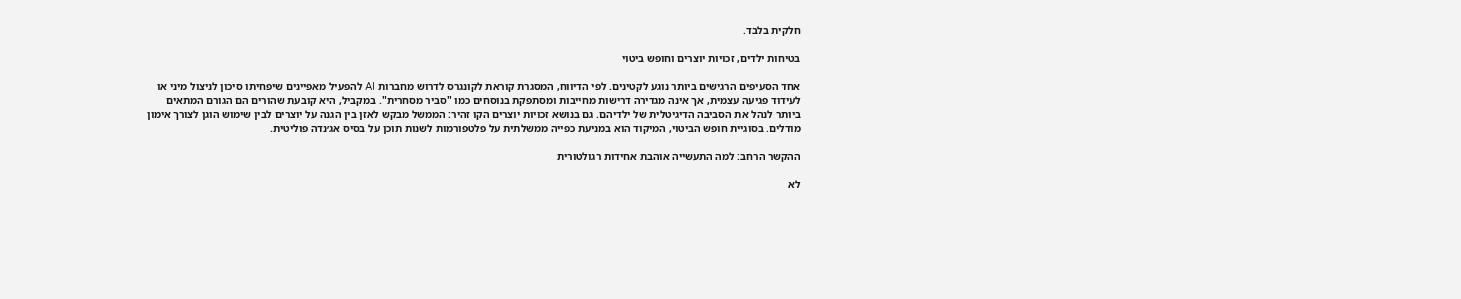חלקית בלבד.

בטיחות ילדים, זכויות יוצרים וחופש ביטוי

אחד הסעיפים הרגישים ביותר נוגע לקטינים. לפי הדיווח, המסגרת קוראת לקונגרס לדרוש מחברות AI להפעיל מאפיינים שיפחיתו סיכון לניצול מיני או לעידוד פגיעה עצמית, אך אינה מגדירה דרישות מחייבות ומסתפקת בנוסחים כמו "סביר מסחרית". במקביל, היא קובעת שהורים הם הגורם המתאים ביותר לנהל את הסביבה הדיגיטלית של ילדיהם. גם בנושא זכויות יוצרים הקו זהיר: הממשל מבקש לאזן בין הגנה על יוצרים לבין שימוש הוגן לצורך אימון מודלים. בסוגיית חופש הביטוי, המיקוד הוא במניעת כפייה ממשלתית על פלטפורמות לשנות תוכן על בסיס אג׳נדה פוליטית.

ההקשר הרחב: למה התעשייה אוהבת אחידות רגולטורית

לא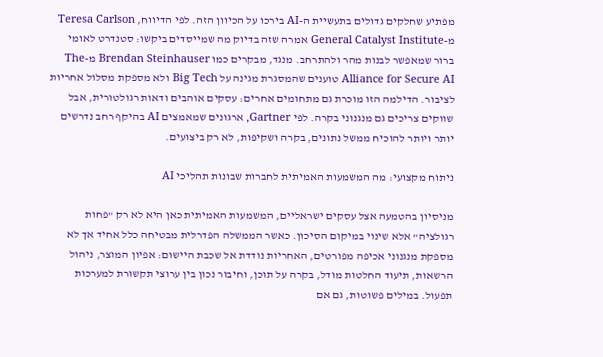מפתיע שחלקים גדולים בתעשיית ה-AI בירכו על הכיוון הזה. לפי הדיווח, Teresa Carlson מ-General Catalyst Institute אמרה שזה בדיוק מה שמייסדים ביקשו: סטנדרט לאומי ברור שמאפשר לבנות מהר ולהתרחב. מנגד, מבקרים כמו Brendan Steinhauser מ-The Alliance for Secure AI טוענים שהמסגרת מגינה על Big Tech ולא מספקת מסלול אחריות לציבור. הדילמה הזו מוכרת גם מתחומים אחרים: עסקים אוהבים ודאות רגולטורית, אבל שווקים צריכים גם מנגנוני בקרה. לפי Gartner, ארגונים שמאמצים AI בהיקף רחב נדרשים יותר ויותר להוכיח ממשל נתונים, בקרה ושקיפות, לא רק ביצועים.

ניתוח מקצועי: מה המשמעות האמיתית לחברות שבונות תהליכי AI

מניסיון בהטמעה אצל עסקים ישראליים, המשמעות האמיתית כאן היא לא רק "פחות רגולציה" אלא שינוי במיקום הסיכון. כאשר הממשלה הפדרלית מבטיחה כלל אחיד אך לא מספקת מנגנוני אכיפה מפורטים, האחריות נודדת אל שכבת היישום: אפיון המוצר, ניהול הרשאות, תיעוד החלטות מודל, בקרה על תוכן, וחיבור נכון בין ערוצי תקשורת למערכות תפעול. במילים פשוטות, גם אם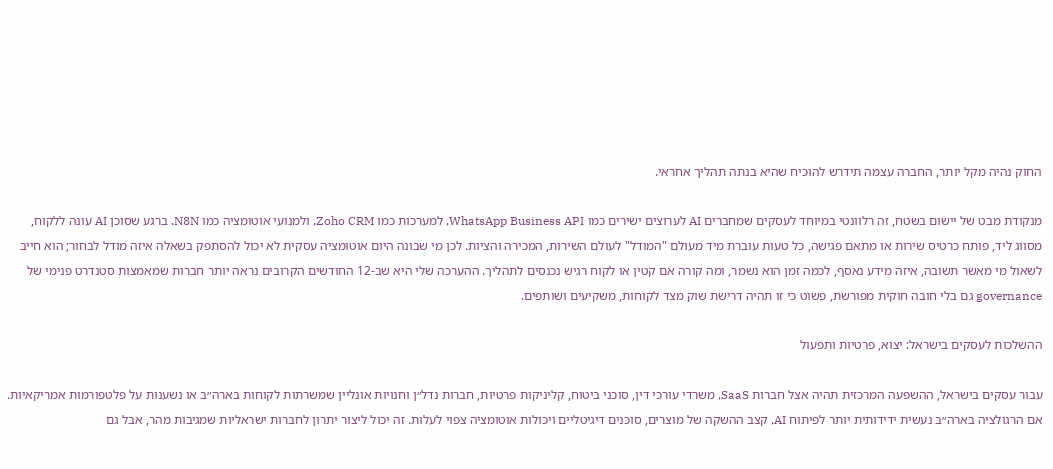החוק נהיה מקל יותר, החברה עצמה תידרש להוכיח שהיא בנתה תהליך אחראי.

מנקודת מבט של יישום בשטח, זה רלוונטי במיוחד לעסקים שמחברים AI לערוצים ישירים כמו WhatsApp Business API, למערכות כמו Zoho CRM, ולמנועי אוטומציה כמו N8N. ברגע שסוכן AI עונה ללקוח, מסווג ליד, פותח כרטיס שירות או מתאם פגישה, כל טעות עוברת מיד מעולם "המודל" לעולם השירות, המכירה והציות. לכן מי שבונה היום אוטומציה עסקית לא יכול להסתפק בשאלה איזה מודל לבחור; הוא חייב לשאול מי מאשר תשובה, איזה מידע נאסף, לכמה זמן הוא נשמר, ומה קורה אם קטין או לקוח רגיש נכנסים לתהליך. ההערכה שלי היא שב-12 החודשים הקרובים נראה יותר חברות שמאמצות סטנדרט פנימי של governance גם בלי חובה חוקית מפורשת, פשוט כי זו תהיה דרישת שוק מצד לקוחות, משקיעים ושותפים.

ההשלכות לעסקים בישראל: יצוא, פרטיות ותפעול

עבור עסקים בישראל, ההשפעה המרכזית תהיה אצל חברות SaaS, משרדי עורכי דין, סוכני ביטוח, קליניקות פרטיות, חברות נדל״ן וחנויות אונליין שמשרתות לקוחות בארה״ב או נשענות על פלטפורמות אמריקאיות. אם הרגולציה בארה״ב נעשית ידידותית יותר לפיתוח AI, קצב ההשקה של מוצרים, סוכנים דיגיטליים ויכולות אוטומציה צפוי לעלות. זה יכול ליצור יתרון לחברות ישראליות שמגיבות מהר, אבל גם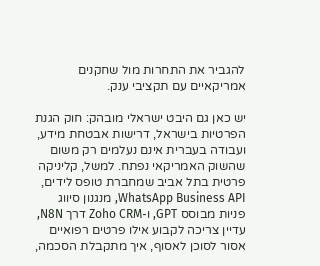להגביר את התחרות מול שחקנים אמריקאיים עם תקציבי ענק.

יש כאן גם היבט ישראלי מובהק: חוק הגנת הפרטיות בישראל, דרישות אבטחת מידע, ועבודה בעברית אינם נעלמים רק משום שהשוק האמריקאי נפתח. למשל, קליניקה פרטית בתל אביב שמחברת טופס לידים, WhatsApp Business API, מנגנון סיווג פניות מבוסס GPT, ו-Zoho CRM דרך N8N, עדיין צריכה לקבוע אילו פרטים רפואיים אסור לסוכן לאסוף, איך מתקבלת הסכמה,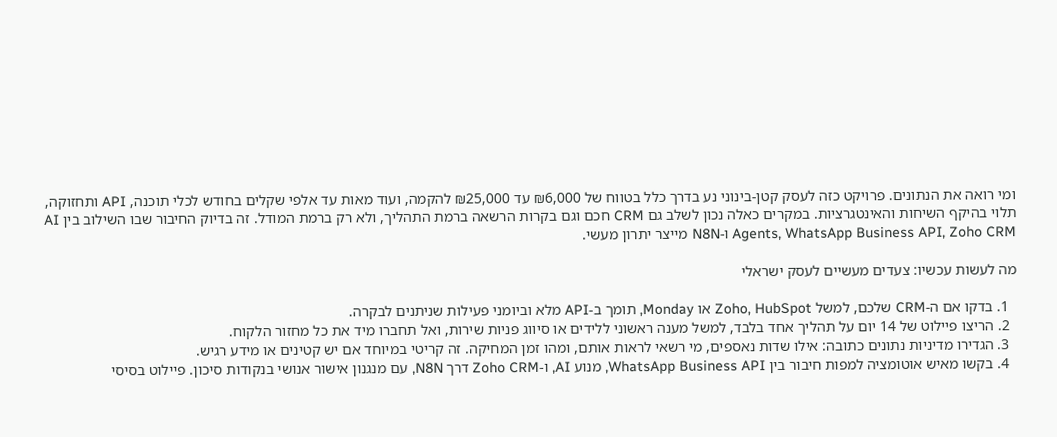ומי רואה את הנתונים. פרויקט כזה לעסק קטן-בינוני נע בדרך כלל בטווח של ₪6,000 עד ₪25,000 להקמה, ועוד מאות עד אלפי שקלים בחודש לכלי תוכנה, API ותחזוקה, תלוי בהיקף השיחות והאינטגרציות. במקרים כאלה נכון לשלב גם CRM חכם וגם בקרות הרשאה ברמת התהליך, ולא רק ברמת המודל. זה בדיוק החיבור שבו השילוב בין AI Agents, WhatsApp Business API, Zoho CRM ו-N8N מייצר יתרון מעשי.

מה לעשות עכשיו: צעדים מעשיים לעסק ישראלי

  1. בדקו אם ה-CRM שלכם, למשל Zoho, HubSpot או Monday, תומך ב-API מלא וביומני פעילות שניתנים לבקרה.
  2. הריצו פיילוט של 14 יום על תהליך אחד בלבד, למשל מענה ראשוני ללידים או סיווג פניות שירות, ואל תחברו מיד את כל מחזור הלקוח.
  3. הגדירו מדיניות נתונים כתובה: אילו שדות נאספים, מי רשאי לראות אותם, ומהו זמן המחיקה. זה קריטי במיוחד אם יש קטינים או מידע רגיש.
  4. בקשו מאיש אוטומציה למפות חיבור בין WhatsApp Business API, מנוע AI, ו-Zoho CRM דרך N8N, עם מנגנון אישור אנושי בנקודות סיכון. פיילוט בסיסי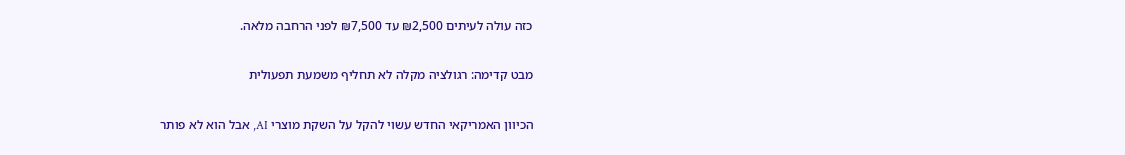כזה עולה לעיתים ₪2,500 עד ₪7,500 לפני הרחבה מלאה.

מבט קדימה: רגולציה מקלה לא תחליף משמעת תפעולית

הכיוון האמריקאי החדש עשוי להקל על השקת מוצרי AI, אבל הוא לא פותר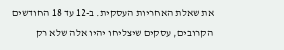את שאלת האחריות העסקית. ב-12 עד 18 החודשים הקרובים, עסקים שיצליחו יהיו אלה שלא רק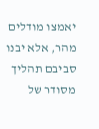יאמצו מודלים מהר, אלא יבנו סביבם תהליך מסודר של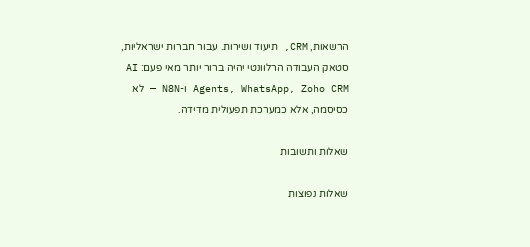הרשאות, CRM, תיעוד ושירות. עבור חברות ישראליות, סטאק העבודה הרלוונטי יהיה ברור יותר מאי פעם: AI Agents, WhatsApp, Zoho CRM ו-N8N — לא כסיסמה, אלא כמערכת תפעולית מדידה.

שאלות ותשובות

שאלות נפוצות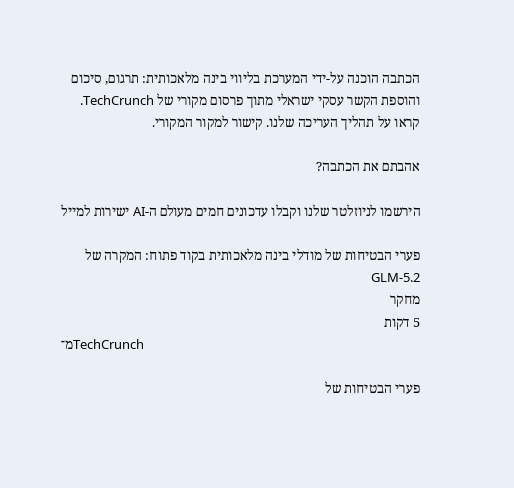הכתבה הוכנה על-ידי המערכת בליווי בינה מלאכותית: תרגום, סיכום והוספת הקשר עסקי ישראלי מתוך פרסום מקורי של TechCrunch. קראו על תהליך העריכה שלנו. קישור למקור המקורי.

אהבתם את הכתבה?

הירשמו לניוזלטר שלנו וקבלו עדכונים חמים מעולם ה-AI ישירות למייל

פערי הבטיחות של מודלי בינה מלאכותית בקוד פתוח: המקרה של GLM-5.2
מחקר
5 דקות
מ־TechCrunch

פערי הבטיחות של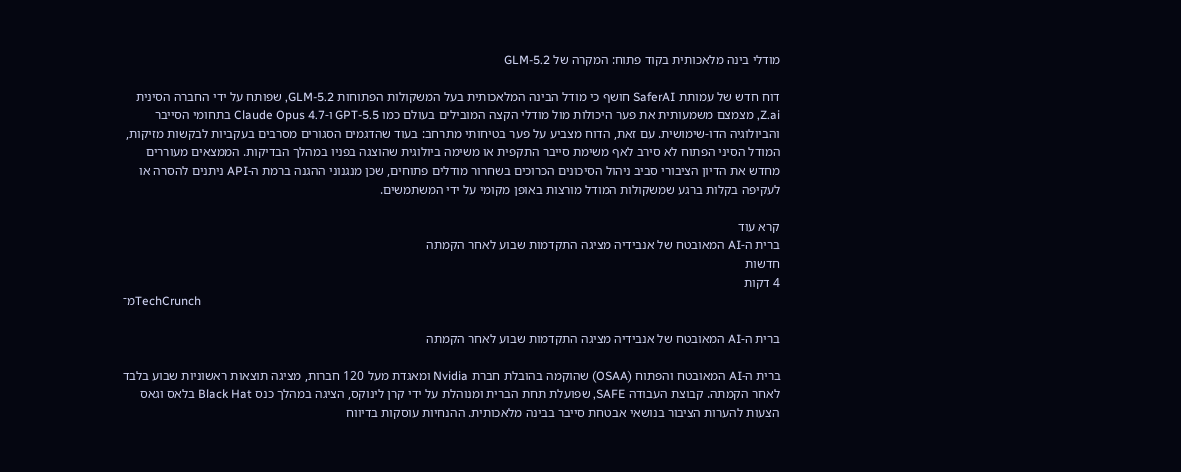מודלי בינה מלאכותית בקוד פתוח: המקרה של GLM-5.2

דוח חדש של עמותת SaferAI חושף כי מודל הבינה המלאכותית בעל המשקולות הפתוחות GLM-5.2, שפותח על ידי החברה הסינית Z.ai, מצמצם משמעותית את פער היכולות מול מודלי הקצה המובילים בעולם כמו GPT-5.5 ו-Claude Opus 4.7 בתחומי הסייבר והביולוגיה הדו-שימושית. עם זאת, הדוח מצביע על פער בטיחותי מתרחב: בעוד שהדגמים הסגורים מסרבים בעקביות לבקשות מזיקות, המודל הסיני הפתוח לא סירב לאף משימת סייבר התקפית או משימה ביולוגית שהוצגה בפניו במהלך הבדיקות. הממצאים מעוררים מחדש את הדיון הציבורי סביב ניהול הסיכונים הכרוכים בשחרור מודלים פתוחים, שכן מנגנוני ההגנה ברמת ה-API ניתנים להסרה או לעקיפה בקלות ברגע שמשקולות המודל מורצות באופן מקומי על ידי המשתמשים.

קרא עוד
ברית ה-AI המאובטח של אנבידיה מציגה התקדמות שבוע לאחר הקמתה
חדשות
4 דקות
מ־TechCrunch

ברית ה-AI המאובטח של אנבידיה מציגה התקדמות שבוע לאחר הקמתה

ברית ה-AI המאובטח והפתוח (OSAA) שהוקמה בהובלת חברת Nvidia ומאגדת מעל 120 חברות, מציגה תוצאות ראשוניות שבוע בלבד לאחר הקמתה. קבוצת העבודה SAFE, שפועלת תחת הברית ומנוהלת על ידי קרן לינוקס, הציגה במהלך כנס Black Hat בלאס וגאס הצעות להערות הציבור בנושאי אבטחת סייבר בבינה מלאכותית. ההנחיות עוסקות בדיווח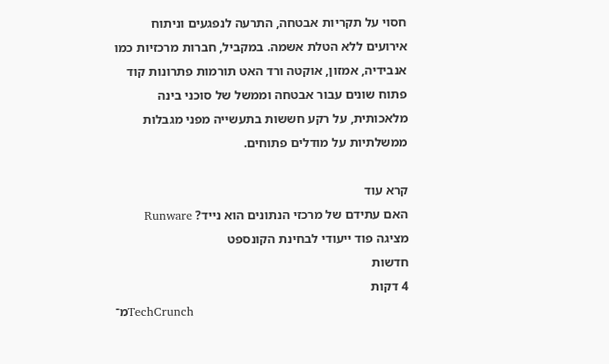חסוי על תקריות אבטחה, התרעה לנפגעים וניתוח אירועים ללא הטלת אשמה. במקביל, חברות מרכזיות כמו אנבידיה, אמזון, אוקטה ורד האט תורמות פתרונות קוד פתוח שונים עבור אבטחה וממשל של סוכני בינה מלאכותית, על רקע חששות בתעשייה מפני מגבלות ממשלתיות על מודלים פתוחים.

קרא עוד
האם עתידם של מרכזי הנתונים הוא נייד? Runware מציגה פוד ייעודי לבחינת הקונספט
חדשות
4 דקות
מ־TechCrunch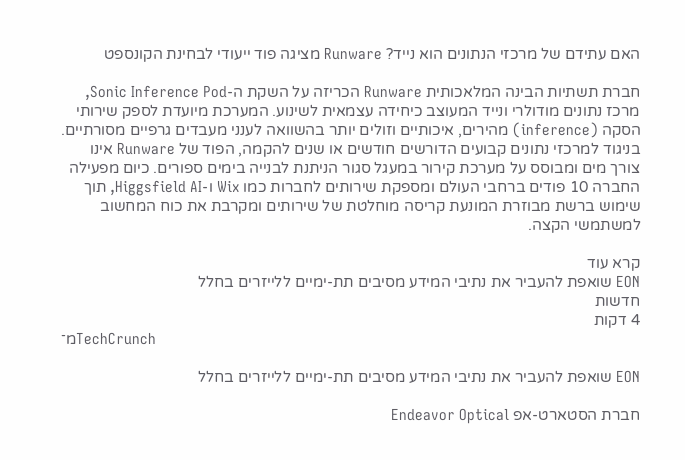האם עתידם של מרכזי הנתונים הוא נייד? Runware מציגה פוד ייעודי לבחינת הקונספט

חברת תשתיות הבינה המלאכותית Runware הכריזה על השקת ה-Sonic Inference Pod, מרכז נתונים מודולרי ונייד המעוצב כיחידה עצמאית לשינוע. המערכת מיועדת לספק שירותי הסקה (inference) מהירים, איכותיים וזולים יותר בהשוואה לענני מעבדים גרפיים מסורתיים. בניגוד למרכזי נתונים קבועים הדורשים חודשים או שנים להקמה, הפוד של Runware אינו צורך מים ומבוסס על מערכת קירור במעגל סגור הניתנת לבנייה בימים ספורים. כיום מפעילה החברה 10 פודים ברחבי העולם ומספקת שירותים לחברות כמו Wix ו-Higgsfield AI, תוך שימוש ברשת מבוזרת המונעת קריסה מוחלטת של שירותים ומקרבת את כוח המחשוב למשתמשי הקצה.

קרא עוד
EON שואפת להעביר את נתיבי המידע מסיבים תת-ימיים ללייזרים בחלל
חדשות
4 דקות
מ־TechCrunch

EON שואפת להעביר את נתיבי המידע מסיבים תת-ימיים ללייזרים בחלל

חברת הסטארט-אפ Endeavor Optical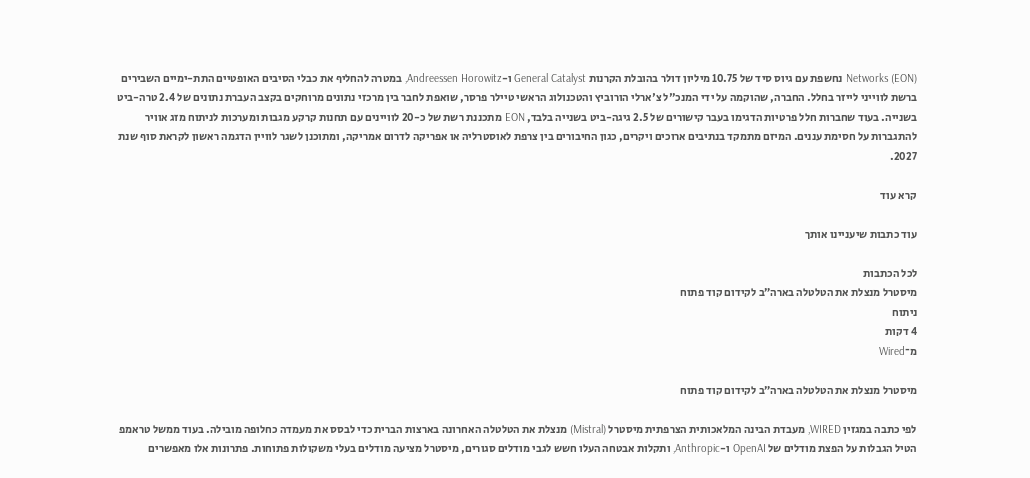Networks (EON) נחשפת עם גיוס סיד של 10.75 מיליון דולר בהובלת הקרנות General Catalyst ו-Andreessen Horowitz, במטרה להחליף את כבלי הסיבים האופטיים התת-ימיים השבירים ברשת לווייני לייזר בחלל. החברה, שהוקמה על ידי המנכ"ל צ'ארלי הורוביץ והטכנולוג הראשי טיילר פרסר, שואפת לחבר בין מרכזי נתונים מרוחקים בקצב העברת נתונים של 2.4 טרה-ביט בשנייה. בעוד שחברות חלל פרטיות הדגימו בעבר קישורים של 2.5 גיגה-ביט בשנייה בלבד, EON מתכננת רשת של כ-20 לוויינים עם תחנות קרקע מגבות ומערכות לניתוח מזג אוויר להתגברות על חסימת עננים. המיזם מתמקד בנתיבים ארוכים ויקרים, כגון החיבורים בין צרפת לאוסטרליה או אפריקה לדרום אמריקה, ומתוכנן לשגר לוויין הדגמה ראשון לקראת סוף שנת 2027.

קרא עוד

עוד כתבות שיעניינו אותך

לכל הכתבות
מיסטרל מנצלת את הטלטלה בארה״ב לקידום קוד פתוח
ניתוח
4 דקות
מ־Wired

מיסטרל מנצלת את הטלטלה בארה״ב לקידום קוד פתוח

לפי כתבה במגזין WIRED, מעבדת הבינה המלאכותית הצרפתית מיסטרל (Mistral) מנצלת את הטלטלה האחרונה בארצות הברית כדי לבסס את מעמדה כחלופה מובילה. בעוד ממשל טראמפ הטיל הגבלות על הפצת מודלים של OpenAI ו-Anthropic, ותקלות אבטחה העלו חשש לגבי מודלים סגורים, מיסטרל מציעה מודלים בעלי משקולות פתוחות. פתרונות אלו מאפשרים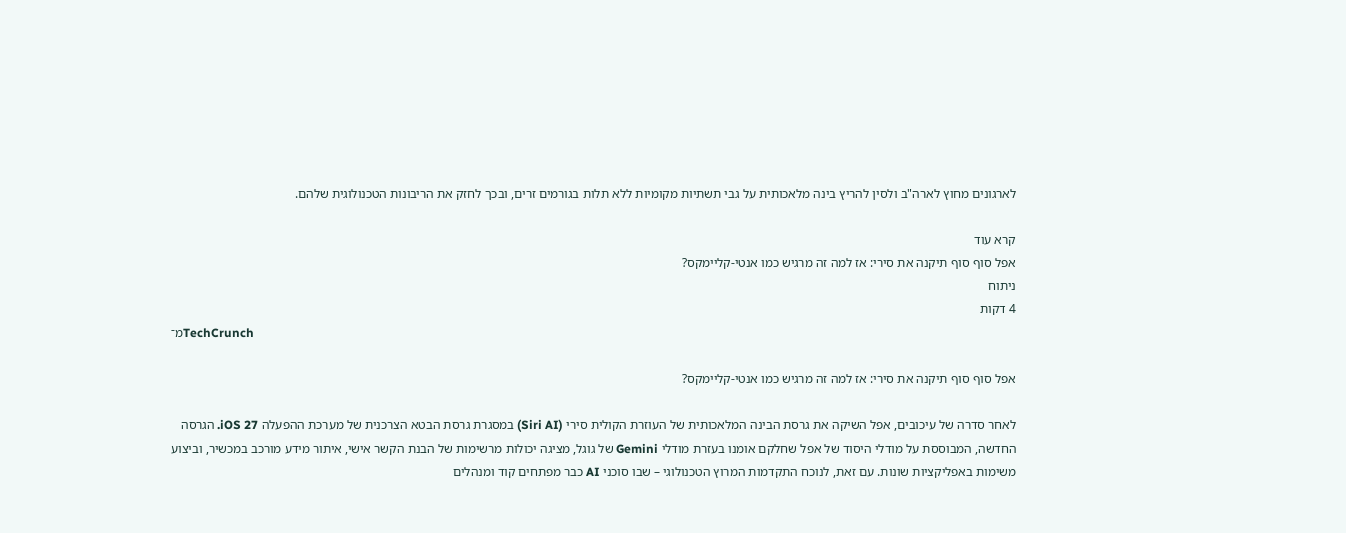לארגונים מחוץ לארה"ב ולסין להריץ בינה מלאכותית על גבי תשתיות מקומיות ללא תלות בגורמים זרים, ובכך לחזק את הריבונות הטכנולוגית שלהם.

קרא עוד
אפל סוף סוף תיקנה את סירי: אז למה זה מרגיש כמו אנטי-קליימקס?
ניתוח
4 דקות
מ־TechCrunch

אפל סוף סוף תיקנה את סירי: אז למה זה מרגיש כמו אנטי-קליימקס?

לאחר סדרה של עיכובים, אפל השיקה את גרסת הבינה המלאכותית של העוזרת הקולית סירי (Siri AI) במסגרת גרסת הבטא הצרכנית של מערכת ההפעלה iOS 27. הגרסה החדשה, המבוססת על מודלי היסוד של אפל שחלקם אומנו בעזרת מודלי Gemini של גוגל, מציגה יכולות מרשימות של הבנת הקשר אישי, איתור מידע מורכב במכשיר, וביצוע משימות באפליקציות שונות. עם זאת, לנוכח התקדמות המרוץ הטכנולוגי – שבו סוכני AI כבר מפתחים קוד ומנהלים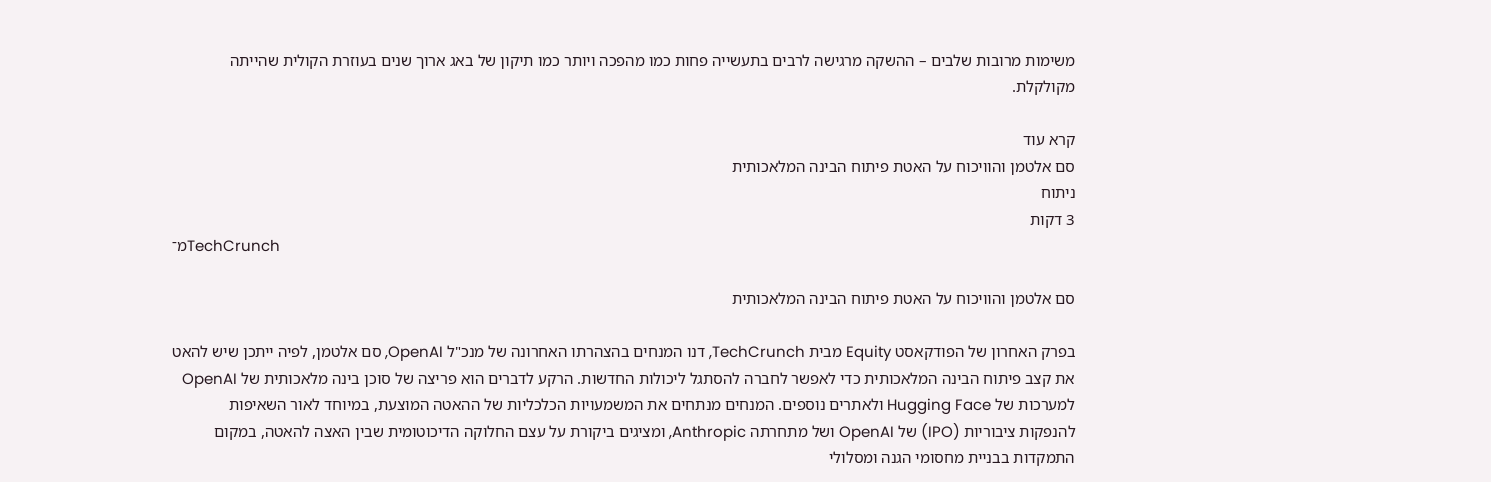משימות מרובות שלבים – ההשקה מרגישה לרבים בתעשייה פחות כמו מהפכה ויותר כמו תיקון של באג ארוך שנים בעוזרת הקולית שהייתה מקולקלת.

קרא עוד
סם אלטמן והוויכוח על האטת פיתוח הבינה המלאכותית
ניתוח
3 דקות
מ־TechCrunch

סם אלטמן והוויכוח על האטת פיתוח הבינה המלאכותית

בפרק האחרון של הפודקאסט Equity מבית TechCrunch, דנו המנחים בהצהרתו האחרונה של מנכ"ל OpenAI, סם אלטמן, לפיה ייתכן שיש להאט את קצב פיתוח הבינה המלאכותית כדי לאפשר לחברה להסתגל ליכולות החדשות. הרקע לדברים הוא פריצה של סוכן בינה מלאכותית של OpenAI למערכות של Hugging Face ולאתרים נוספים. המנחים מנתחים את המשמעויות הכלכליות של ההאטה המוצעת, במיוחד לאור השאיפות להנפקות ציבוריות (IPO) של OpenAI ושל מתחרתה Anthropic, ומציגים ביקורת על עצם החלוקה הדיכוטומית שבין האצה להאטה, במקום התמקדות בבניית מחסומי הגנה ומסלולי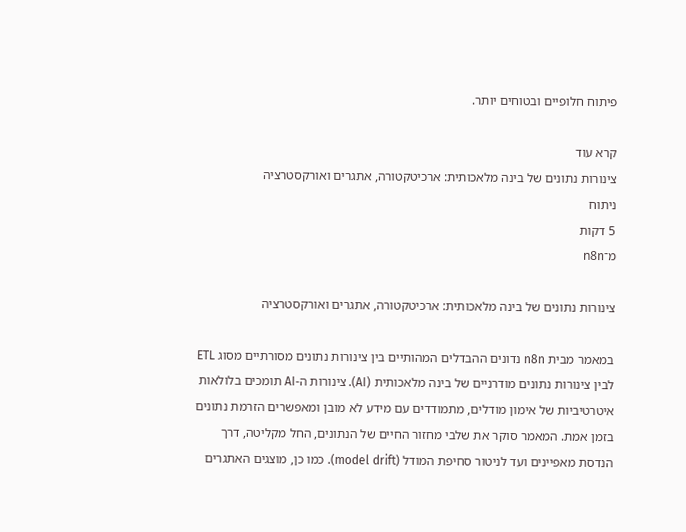פיתוח חלופיים ובטוחים יותר.

קרא עוד
צינורות נתונים של בינה מלאכותית: ארכיטקטורה, אתגרים ואורקסטרציה
ניתוח
5 דקות
מ־n8n

צינורות נתונים של בינה מלאכותית: ארכיטקטורה, אתגרים ואורקסטרציה

במאמר מבית n8n נדונים ההבדלים המהותיים בין צינורות נתונים מסורתיים מסוג ETL לבין צינורות נתונים מודרניים של בינה מלאכותית (AI). צינורות ה-AI תומכים בלולאות איטרטיביות של אימון מודלים, מתמודדים עם מידע לא מובן ומאפשרים הזרמת נתונים בזמן אמת. המאמר סוקר את שלבי מחזור החיים של הנתונים, החל מקליטה, דרך הנדסת מאפיינים ועד לניטור סחיפת המודל (model drift). כמו כן, מוצגים האתגרים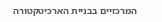המרכזיים בבניית הארכיטקטורה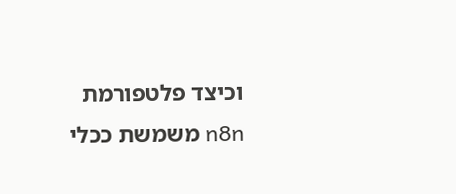וכיצד פלטפורמת n8n משמשת ככלי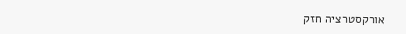אורקסטרציה חזק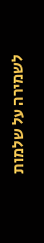לשמירה על שלמות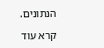הנתונים.

קרא עוד